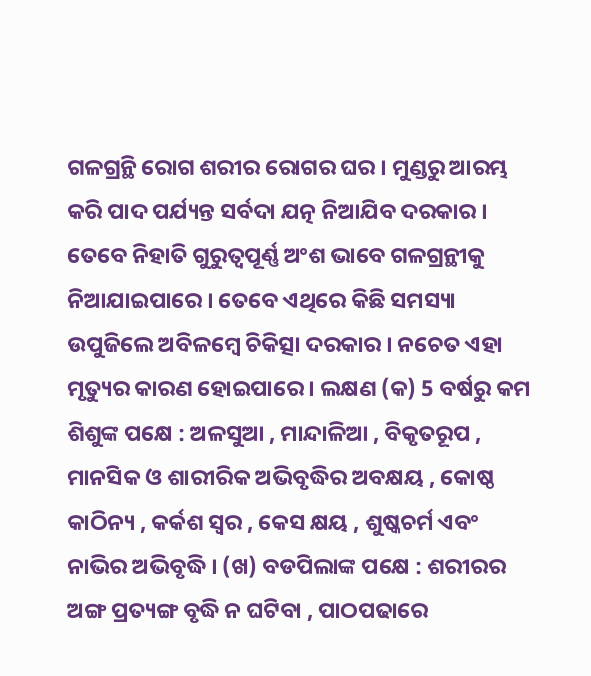ଗଳଗ୍ରନ୍ଥି ରୋଗ ଶରୀର ରୋଗର ଘର । ମୁଣ୍ଡରୁ ଆରମ୍ଭ କରି ପାଦ ପର୍ଯ୍ୟନ୍ତ ସର୍ବଦା ଯତ୍ନ ନିଆଯିବ ଦରକାର । ତେବେ ନିହାତି ଗୁରୁତ୍ଵପୂର୍ଣ୍ଣ ଅଂଶ ଭାବେ ଗଳଗ୍ରନ୍ଥୀକୁ ନିଆଯାଇପାରେ । ତେବେ ଏଥିରେ କିଛି ସମସ୍ୟା ଉପୁଜିଲେ ଅବିଳମ୍ବେ ଚିକିତ୍ସା ଦରକାର । ନଚେତ ଏହା ମୃତ୍ୟୁର କାରଣ ହୋଇପାରେ । ଲକ୍ଷଣ (କ) 5 ବର୍ଷରୁ କମ ଶିଶୁଙ୍କ ପକ୍ଷେ : ଅଳସୁଆ , ମାନ୍ଦାଳିଆ , ବିକୃତରୂପ , ମାନସିକ ଓ ଶାରୀରିକ ଅଭିବୃଦ୍ଧିର ଅବକ୍ଷୟ , କୋଷ୍ଠ କାଠିନ୍ୟ , କର୍କଶ ସ୍ଵର , କେସ କ୍ଷୟ , ଶୁଷ୍କଚର୍ମ ଏବଂ ନାଭିର ଅଭିବୃଦ୍ଧି । (ଖ) ବଡପିଲାଙ୍କ ପକ୍ଷେ : ଶରୀରର ଅଙ୍ଗ ପ୍ରତ୍ୟଙ୍ଗ ବୃଦ୍ଧି ନ ଘଟିବା , ପାଠପଢାରେ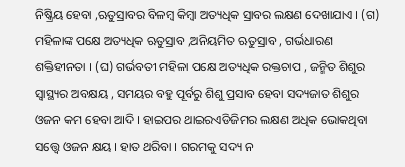ନିଷ୍କ୍ରିୟ ହେବା ,ଋତୁସ୍ରାବର ବିଳମ୍ବ କିମ୍ବା ଅତ୍ୟଧିକ ସ୍ରାବର ଲକ୍ଷଣ ଦେଖାଯାଏ । (ଗ) ମହିଳାଙ୍କ ପକ୍ଷେ ଅତ୍ୟଧିକ ଋତୁସ୍ରାବ ,ଅନିୟମିତ ଋତୁସ୍ରାବ , ଗର୍ଭଧାରଣ ଶକ୍ତିହୀନତା । (ଘ) ଗର୍ଭବତୀ ମହିଳା ପକ୍ଷେ ଅତ୍ୟଧିକ ରକ୍ତଚାପ , ଜନ୍ମିତ ଶିଶୁର ସ୍ୱାସ୍ଥ୍ୟର ଅବକ୍ଷୟ , ସମୟର ବହୁ ପୂର୍ବରୁ ଶିଶୁ ପ୍ରସାବ ହେବା ସଦ୍ୟଜାତ ଶିଶୁର ଓଜନ କମ ହେବା ଆଦି । ହାଇପର ଥାଇରଏଡିଜିମର ଲକ୍ଷଣ ଅଧିକ ଭୋକଥିବା ସତ୍ତ୍ୱେ ଓଜନ କ୍ଷୟ । ହାତ ଥରିବା । ଗରମକୁ ସଦ୍ୟ ନ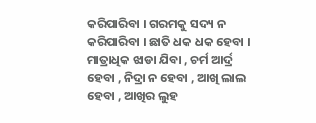କରିପାରିବା । ଗରମକୁ ସଦ୍ୟ ନ କରିପାରିବା । ଛାତି ଧକ ଧକ ହେବା । ମାତ୍ରାଧିକ ଝାଡା ଯିବା , ଚର୍ମ ଆର୍ଦ୍ର ହେବା , ନିଦ୍ରା ନ ହେବା , ଆଖି ଲାଲ ହେବା , ଆଖିର ଲୁହ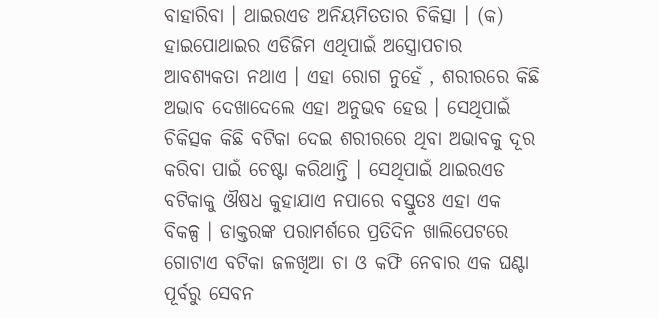ବାହାରିବା । ଥାଇରଏଡ ଅନିୟମିତତାର ଚିକିତ୍ସା । (କ) ହାଇପୋଥାଇର ଏଡିଜିମ ଏଥିପାଇଁ ଅସ୍ତ୍ରୋପଚାର ଆବଶ୍ୟକତା ନଥାଏ । ଏହା ରୋଗ ନୁହେଁ , ଶରୀରରେ କିଛି ଅଭାବ ଦେଖାଦେଲେ ଏହା ଅନୁଭବ ହେଉ । ସେଥିପାଇଁ ଚିକିତ୍ସକ କିଛି ବଟିକା ଦେଇ ଶରୀରରେ ଥିବା ଅଭାବକୁ ଦୂର କରିବା ପାଇଁ ଚେଷ୍ଟା କରିଥାନ୍ତି । ସେଥିପାଇଁ ଥାଇରଏଡ ବଟିକାକୁ ଔଷଧ କୁହାଯାଏ ନପାରେ ବସ୍ତୁତଃ ଏହା ଏକ ବିକଳ୍ପ । ଡାକ୍ତରଙ୍କ ପରାମର୍ଶରେ ପ୍ରତିଦିନ ଖାଲିପେଟରେ ଗୋଟାଏ ବଟିକା ଜଳଖିଆ ଚା ଓ କଫି ନେବାର ଏକ ଘଣ୍ଟା ପୂର୍ବରୁ ସେବନ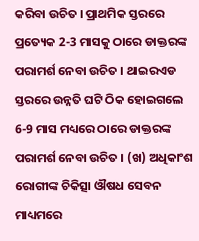କରିବା ଉଚିତ । ପ୍ରାଥମିକ ସ୍ତରରେ ପ୍ରତ୍ୟେକ 2-3 ମାସକୁ ଠାରେ ଡାକ୍ତରଙ୍କ ପରାମର୍ଶ ନେବା ଉଚିତ । ଥାଇରଏଡ ସ୍ତରରେ ଉନ୍ନତି ଘଟି ଠିକ ହୋଇଗଲେ 6-9 ମାସ ମଧ୍ୟରେ ଠାରେ ଡାକ୍ତରଙ୍କ ପରାମର୍ଶ ନେବା ଉଚିତ । (ଖ) ଅଧିକାଂଶ ରୋଗୀଙ୍କ ଚିକିତ୍ସା ଔଷଧ ସେବନ ମାଧ୍ୟମରେ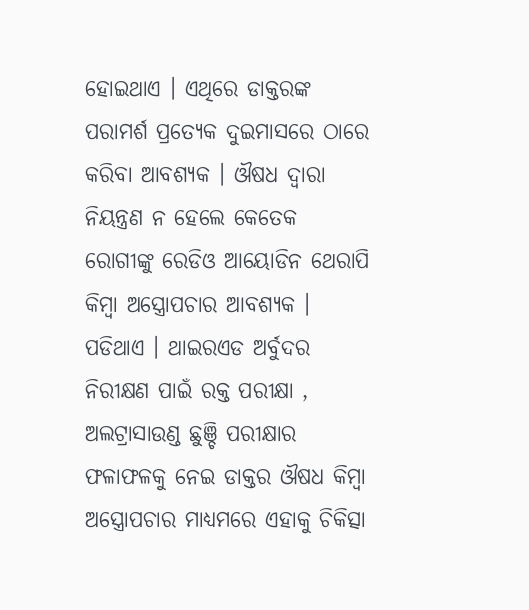ହୋଇଥାଏ । ଏଥିରେ ଡାକ୍ତରଙ୍କ ପରାମର୍ଶ ପ୍ରତ୍ୟେକ ଦୁଇମାସରେ ଠାରେ କରିବା ଆବଶ୍ୟକ । ଔଷଧ ଦ୍ଵାରା ନିୟନ୍ତ୍ରଣ ନ ହେଲେ କେତେକ ରୋଗୀଙ୍କୁ ରେଡିଓ ଆୟୋଡିନ ଥେରାପି କିମ୍ବା ଅସ୍ତ୍ରୋପଚାର ଆବଶ୍ୟକ । ପଡିଥାଏ । ଥାଇରଏଡ ଅର୍ବୁଦର ନିରୀକ୍ଷଣ ପାଇଁ ରକ୍ତ ପରୀକ୍ଷା , ଅଲଟ୍ରାସାଉଣ୍ଡ ଛୁଞ୍ଚି ପରୀକ୍ଷାର ଫଳାଫଳକୁ ନେଇ ଡାକ୍ତର ଔଷଧ କିମ୍ବା ଅସ୍ତ୍ରୋପଚାର ମାଧ୍ୟମରେ ଏହାକୁ ଚିକିତ୍ସା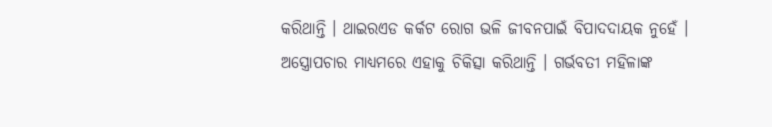କରିଥାନ୍ତି । ଥାଇରଏଡ କର୍କଟ ରୋଗ ଭଳି ଜୀବନପାଇଁ ବିପାଦଦାୟକ ନୁହେଁ । ଅସ୍ତ୍ରୋପଚାର ମାଧ୍ୟମରେ ଏହାକୁ ଚିକିତ୍ସା କରିଥାନ୍ତି । ଗର୍ଭବତୀ ମହିଳାଙ୍କ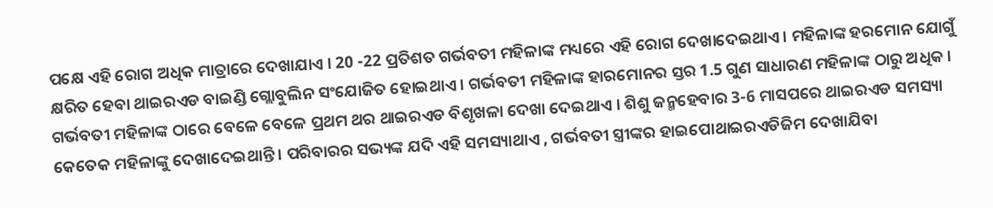ପକ୍ଷେ ଏହି ରୋଗ ଅଧିକ ମାତ୍ରାରେ ଦେଖାଯାଏ । 20 -22 ପ୍ରତିଶତ ଗର୍ଭବତୀ ମହିଳାଙ୍କ ମଧ୍ୟରେ ଏହି ରୋଗ ଦେଖାଦେଇଥାଏ । ମହିଳାଙ୍କ ହରମୋନ ଯୋଗୁଁ କ୍ଷରିତ ହେବା ଥାଇରଏଡ ବାଇଣ୍ଡି ଗ୍ଲୋବୁଲିନ ସଂଯୋଜିତ ହୋଇଥାଏ । ଗର୍ଭବତୀ ମହିଳାଙ୍କ ହାରମୋନର ସ୍ତର 1.5 ଗୁଣ ସାଧାରଣ ମହିଳାଙ୍କ ଠାରୁ ଅଧିକ । ଗର୍ଭବତୀ ମହିଳାଙ୍କ ଠାରେ ବେଳେ ବେଳେ ପ୍ରଥମ ଥର ଥାଇରଏଡ ବିଶୃଖଳା ଦେଖା ଦେଇଥାଏ । ଶିଶୁ ଜନ୍ମହେବାର 3-6 ମାସପରେ ଥାଇରଏଡ ସମସ୍ୟା କେତେକ ମହିଳାଙ୍କୁ ଦେଖାଦେଇଥାନ୍ତି । ପରିବାରର ସଭ୍ୟଙ୍କ ଯଦି ଏହି ସମସ୍ୟାଥାଏ , ଗର୍ଭବତୀ ସ୍ତ୍ରୀଙ୍କର ହାଇପୋଥାଇରଏଡିଜିମ ଦେଖାଯିବା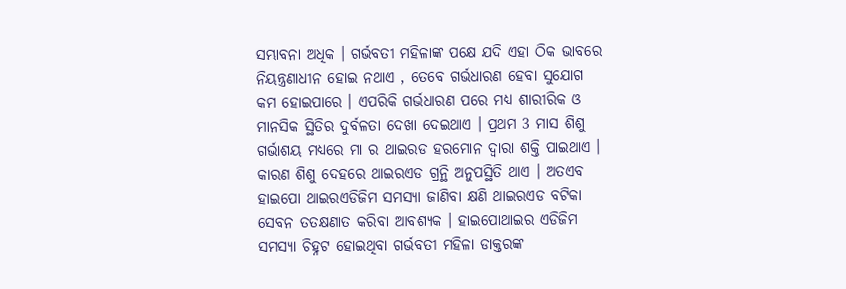ସମ୍ଭାବନା ଅଧିକ । ଗର୍ଭବତୀ ମହିଳାଙ୍କ ପକ୍ଷେ ଯଦି ଏହା ଠିକ ଭାବରେ ନିୟନ୍ତ୍ରଣାଧୀନ ହୋଇ ନଥାଏ , ତେବେ ଗର୍ଭଧାରଣ ହେବା ସୁଯୋଗ କମ ହୋଇପାରେ । ଏପରିକି ଗର୍ଭଧାରଣ ପରେ ମଧ୍ୟ ଶାରୀରିକ ଓ ମାନସିକ ସ୍ଥିତିର ଦୁର୍ବଳତା ଦେଖା ଦେଇଥାଏ । ପ୍ରଥମ 3 ମାସ ଶିଶୁ ଗର୍ଭାଶୟ ମଧ୍ୟରେ ମା ର ଥାଇରଡ ହରମୋନ ଦ୍ଵାରା ଶକ୍ତି ପାଇଥାଏ । କାରଣ ଶିଶୁ ଦେହରେ ଥାଇରଏଡ ଗ୍ରନ୍ଥି ଅନୁପସ୍ଥିତି ଥାଏ । ଅତଏବ ହାଇପୋ ଥାଇରଏଡିଜିମ ସମସ୍ୟା ଜାଣିବା କ୍ଷଣି ଥାଇରଏଡ ବଟିକା ସେବନ ତତକ୍ଷଣାତ କରିବା ଆବଶ୍ୟକ । ହାଇପୋଥାଇର ଏଡିଜିମ ସମସ୍ୟା ଚିହ୍ନଟ ହୋଇଥିବା ଗର୍ଭବତୀ ମହିଳା ଡାକ୍ତରଙ୍କ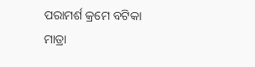ପରାମର୍ଶ କ୍ରମେ ବଟିକା ମାତ୍ରା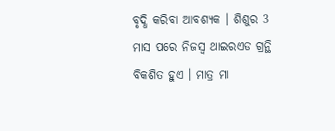ବୃଦ୍ଧି କରିବା ଆବଶ୍ୟକ । ଶିଶୁର 3 ମାସ ପରେ ନିଜସ୍ୱ ଥାଇରଏଡ ଗ୍ରନ୍ଥି ବିକଶିତ ହୁଏ । ମାତ୍ର ମା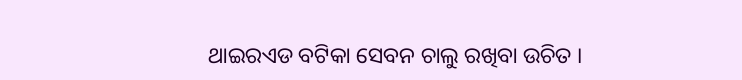ଥାଇରଏଡ ବଟିକା ସେବନ ଚାଲୁ ରଖିବା ଉଚିତ ।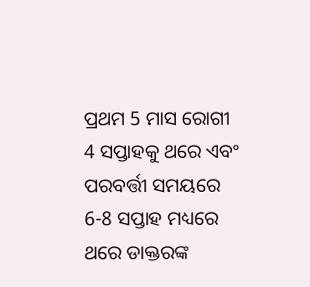ପ୍ରଥମ 5 ମାସ ରୋଗୀ 4 ସପ୍ତାହକୁ ଥରେ ଏବଂ ପରବର୍ତ୍ତୀ ସମୟରେ 6-8 ସପ୍ତାହ ମଧ୍ୟରେ ଥରେ ଡାକ୍ତରଙ୍କ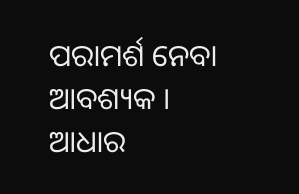ପରାମର୍ଶ ନେବା ଆବଶ୍ୟକ । ଆଧାର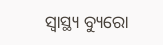ସ୍ୱାସ୍ଥ୍ୟ ବ୍ୟୁରୋ